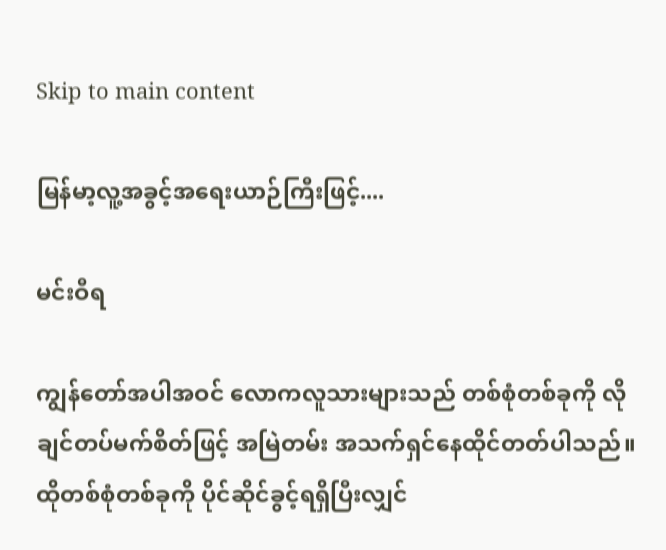Skip to main content

မြန်မာ့လူ့အခွင့်အရေးယာဉ်ကြီးဖြင့်....

မင်းဝီရ

ကျွန်တော်အပါအဝင် လောကလူသားများသည် တစ်စုံတစ်ခုကို လိုချင်တပ်မက်စိတ်ဖြင့် အမြဲတမ်း အသက်ရှင်နေထိုင်တတ်ပါသည်။ ထိုတစ်စုံတစ်ခုကို ပိုင်ဆိုင်ခွင့်ရရှိပြီးလျှင်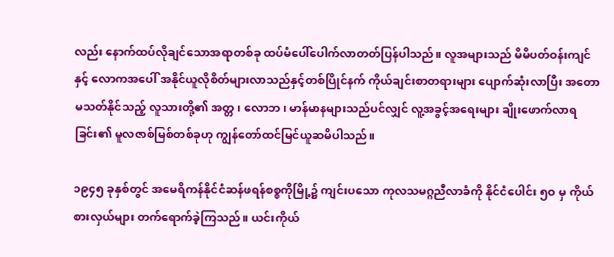လည်း နောက်ထပ်လိုချင်သောအရာတစ်ခု ထပ်မံပေါ်ပေါက်လာတတ်ပြန်ပါသည်။ လူအများသည် မိမိပတ်ဝန်းကျင်နှင့် လောကအပေါ် အနိုင်ယူလိုစိတ်များလာသည်နှင့်တစ်ပြိုင်နက် ကိုယ်ချင်းစာတရားများ ပျောက်ဆုံးလာပြီး အတောမသတ်နိုင်သည့် လူသားတို့၏ အတ္တ၊ လောဘ၊ မာန်မာနများသည်ပင်လျှင် လူ့အခွင့်အရေးများ ချိုးဖောက်လာရခြင်း၏ မူလဇာစ်မြစ်တစ်ခုဟု ကျွန်တော်ထင်မြင်ယူဆမိပါသည်။

၁၉၄၅ ခုနှစ်တွင် အမေရိကန်နိုင်ငံဆန်ဖရန်စစ္စကိုမြို့၌ ကျင်းပသော ကုလသမဂ္ဂညီလာခံကို နိုင်ငံပေါင်း ၅ဝ မှ ကိုယ်စားလှယ်များ တက်ရောက်ခဲ့ကြသည်။ ယင်းကိုယ်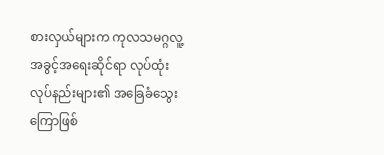စားလှယ်များက ကုလသမဂ္ဂလူ့အခွင့်အရေးဆိုင်ရာ လုပ်ထုံးလုပ်နည်းများ၏ အခြေခံသွေးကြောဖြစ်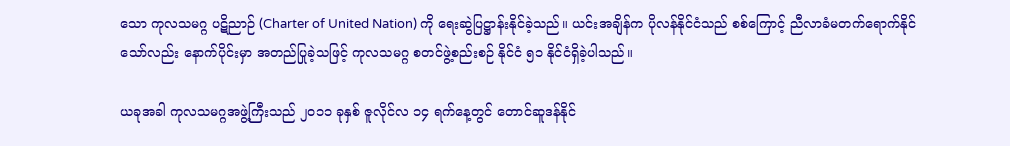သော ကုလသမဂ္ဂ ပဋိညာဉ် (Charter of United Nation) ကို ရေးဆွဲပြဋ္ဌာန်းနိုင်ခဲ့သည်။ ယင်းအချိန်က ပိုလန်နိုင်ငံသည် စစ်ကြောင့် ညီလာခံမတက်ရောက်နိုင်သော်လည်း နောက်ပိုင်းမှာ အတည်ပြုခဲ့သဖြင့် ကုလသမဂ္ဂ စတင်ဖွဲ့စည်းစဉ် နိုင်ငံ ၅၁ နိုင်ငံရှိခဲ့ပါသည်။

ယခုအခါ ကုလသမဂ္ဂအဖွဲ့ကြီးသည် ၂၀၁၁ ခုနှစ် ဇူလိုင်လ ၁၄ ရက်နေ့တွင် တောင်ဆူဒန်နိုင်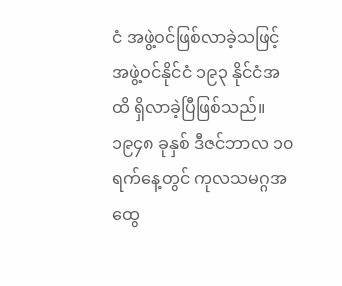ငံ အဖွဲ့ဝင်ဖြစ်လာခဲ့သဖြင့် အဖွဲ့ဝင်နိုင်ငံ ၁၉၃ နိုင်ငံအထိ ရှိလာခဲ့ပြီဖြစ်သည်။ ၁၉၄၈ ခုနှစ် ဒီဇင်ဘာလ ၁၀ ရက်နေ့တွင် ကုလသမဂ္ဂအထွေ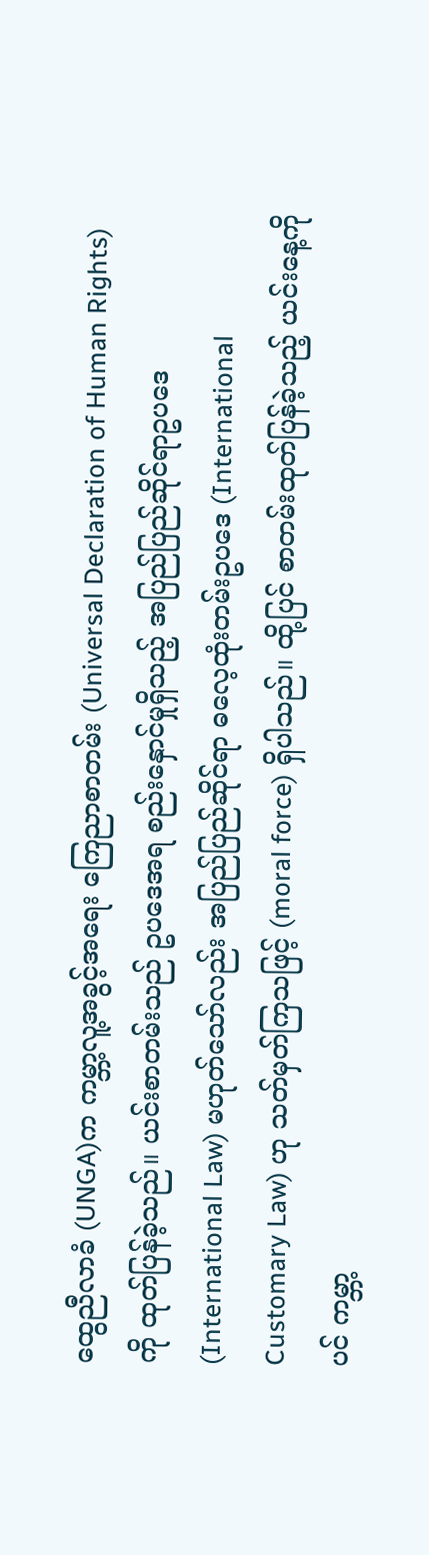ထွေညီလာခံ (UNGA)က ကမ္ဘာ့လူ့အခွင့်အရေး ကြေညာစာတမ်း (Universal Declaration of Human Rights) ကို ထုတ်ပြန်ခဲ့သည်။ ယင်းစာတမ်းသည် ဥပဒေအရ စည်းနှောင်မှုရှိသည့် အပြည်ပြည်ဆိုင်ရာဥပဒေ (International Law) မဟုတ်သော်လည်း အပြည်ပြည်ဆိုင်ရာ ဓလေ့ထုံးတမ်းဥပဒေ (International Customary Law) ဟု သတ်မှတ်ကြသဖြင့် (moral force) ရှိပါသည်။ ထို့ပြင် စာတမ်းထုတ်ပြန်ခဲ့သည့် ယင်းနေ့ကိုပင် ကမ္ဘာ့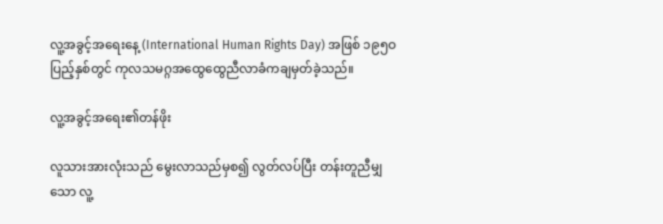လူ့အခွင့်အရေးနေ့ (International Human Rights Day) အဖြစ် ၁၉၅ဝ ပြည့်နှစ်တွင် ကုလသမဂ္ဂအထွေထွေညီလာခံကချမှတ်ခဲ့သည်။

လူ့အခွင့်အရေး၏တန်ဖိုး

လူသားအားလုံးသည် မွေးလာသည်မှစ၍ လွတ်လပ်ပြီး တန်းတူညီမျှသော လူ့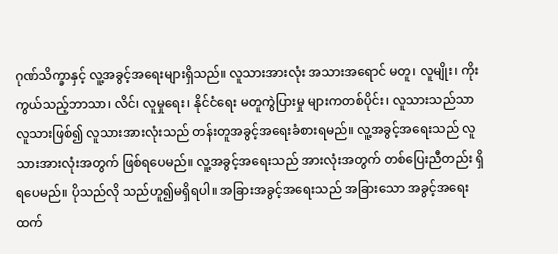ဂုဏ်သိက္ခာနှင့် လူ့အခွင့်အရေးများရှိသည်။ လူသားအားလုံး အသားအရောင် မတူ၊ လူမျိုး၊ ကိုးကွယ်သည့်ဘာသာ၊ လိင်၊ လူမှုရေး၊ နိုင်ငံရေး မတူကွဲပြားမှု များကတစ်ပိုင်း၊ လူသားသည်သာ လူသားဖြစ်၍ လူသားအားလုံးသည် တန်းတူအခွင့်အရေးခံစားရမည်။ လူ့အခွင့်အရေးသည် လူသားအားလုံးအတွက် ဖြစ်ရပေမည်။ လူ့အခွင့်အရေးသည် အားလုံးအတွက် တစ်ပြေးညီတည်း ရှိရပေမည်။ ပိုသည်လို သည်ဟူ၍မရှိရပါ။ အခြားအခွင့်အရေးသည် အခြားသော အခွင့်အရေးထက်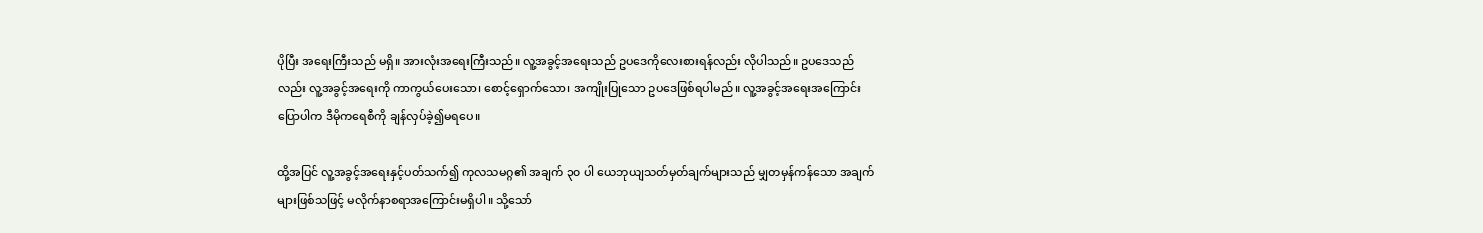ပိုပြီး အရေးကြီးသည် မရှိ။ အားလုံးအရေးကြီးသည်။ လူ့အခွင့်အရေးသည် ဥပဒေကိုလေးစားရန်လည်း လိုပါသည်။ ဥပဒေသည်လည်း လူ့အခွင့်အရေးကို ကာကွယ်ပေးသော၊ စောင့်ရှောက်သော၊ အကျိုးပြုသော ဥပဒေဖြစ်ရပါမည်။ လူ့အခွင့်အရေးအကြောင်းပြောပါက ဒီမိုကရေစီကို ချန်လှပ်ခဲ့၍မရပေ။

ထို့အပြင် လူ့အခွင့်အရေးနှင့်ပတ်သက်၍ ကုလသမဂ္ဂ၏ အချက် ၃၀ ပါ ယေဘုယျသတ်မှတ်ချက်များသည် မျှတမှန်ကန်သော အချက်များဖြစ်သဖြင့် မလိုက်နာစရာအကြောင်းမရှိပါ။ သို့သော်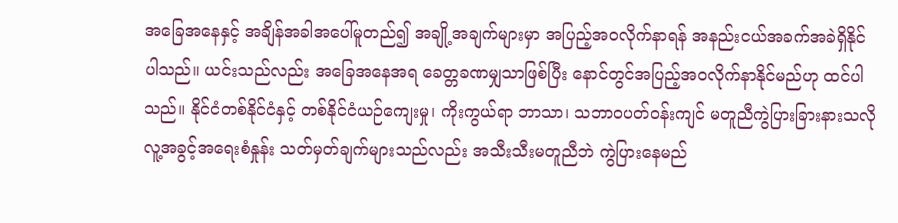အခြေအနေနှင့် အချိန်အခါအပေါ်မူတည်၍ အချို့အချက်များမှာ အပြည့်အဝလိုက်နာရန် အနည်းငယ်အခက်အခဲရှိနိုင်ပါသည်။ ယင်းသည်လည်း အခြေအနေအရ ခေတ္တခဏမျှသာဖြစ်ပြီး နောင်တွင်အပြည့်အဝလိုက်နာနိုင်မည်ဟု ထင်ပါသည်။ နိုင်ငံတစ်နိုင်ငံနှင့် တစ်နိုင်ငံယဉ်ကျေးမှု၊ ကိုးကွယ်ရာ ဘာသာ၊ သဘာဝပတ်ဝန်းကျင် မတူညီကွဲပြားခြားနားသလို လူ့အခွင့်အရေးစံနှုန်း သတ်မှတ်ချက်များသည်လည်း အသီးသီးမတူညီဘဲ ကွဲပြားနေမည်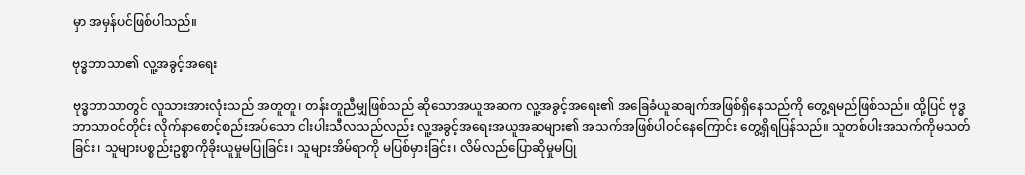မှာ အမှန်ပင်ဖြစ်ပါသည်။

ဗုဒ္ဓဘာသာ၏ လူ့အခွင့်အရေး

ဗုဒ္ဓဘာသာတွင် လူသားအားလုံးသည် အတူတူ၊ တန်းတူညီမျှဖြစ်သည် ဆိုသောအယူအဆက လူ့အခွင့်အရေး၏ အခြေခံယူဆချက်အဖြစ်ရှိနေသည်ကို တွေ့ရမည်ဖြစ်သည်။ ထို့ပြင် ဗုဒ္ဓဘာသာဝင်တိုင်း လိုက်နာစောင့်စည်းအပ်သော ငါးပါးသီလသည်လည်း လူ့အခွင့်အရေးအယူအဆများ၏ အသက်အဖြစ်ပါဝင်နေကြောင်း တွေ့ရှိရပြန်သည်။ သူတစ်ပါးအသက်ကိုမသတ်ခြင်း၊ သူများပစ္စည်းဥစ္စာကိုခိုးယူမှုမပြုခြင်း၊ သူများအိမ်ရာကို မပြစ်မှားခြင်း၊ လိမ်လည်ပြောဆိုမှုမပြု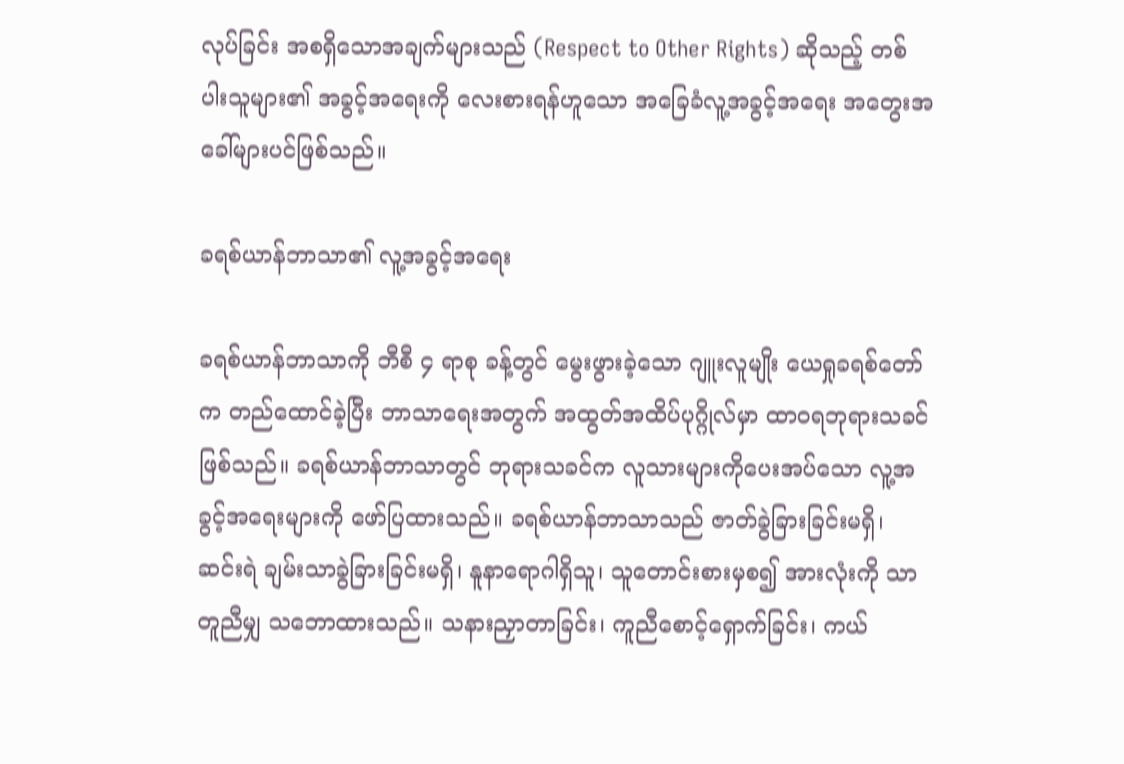လုပ်ခြင်း အစရှိသောအချက်များသည် (Respect to Other Rights) ဆိုသည့် တစ်ပါးသူများ၏ အခွင့်အရေးကို လေးစားရန်ဟူသော အခြေခံလူ့အခွင့်အရေး အတွေးအခေါ်များပင်ဖြစ်သည်။

ခရစ်ယာန်ဘာသာ၏ လူ့အခွင့်အရေး

ခရစ်ယာန်ဘာသာကို ဘီစီ ၄ ရာစု ခန့်တွင် မွေးဖွားခဲ့သော ဂျူးလူမျိုး ယေရှုခရစ်တော်က တည်ထောင်ခဲ့ပြီး ဘာသာရေးအတွက် အထွတ်အထိပ်ပုဂ္ဂိုလ်မှာ ထာဝရဘုရားသခင်ဖြစ်သည်။ ခရစ်ယာန်ဘာသာတွင် ဘုရားသခင်က လူသားများကိုပေးအပ်သော လူ့အခွင့်အရေးများကို ဖော်ပြထားသည်။ ခရစ်ယာန်ဘာသာသည် ဇာတ်ခွဲခြားခြင်းမရှိ၊ ဆင်းရဲ ချမ်းသာခွဲခြားခြင်းမရှိ၊ နူနာရောဂါရှိသူ၊ သူတောင်းစားမှစ၍ အားလုံးကို သာတူညီမျှ သဘောထားသည်။ သနားညှာတာခြင်း၊ ကူညီစောင့်ရှောက်ခြင်း၊ ကယ်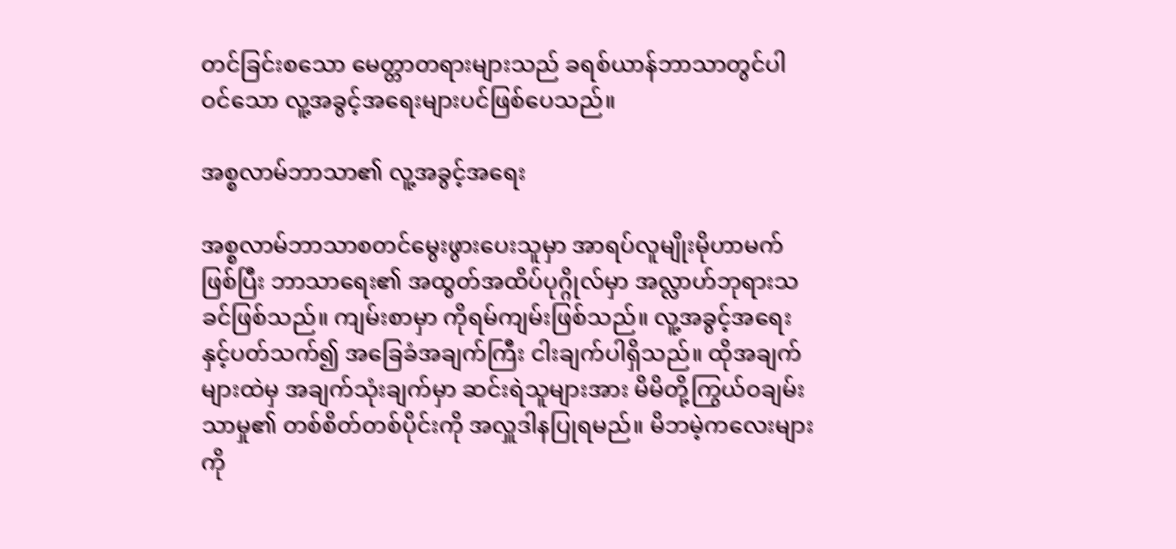တင်ခြင်းစသော မေတ္တာတရားများသည် ခရစ်ယာန်ဘာသာတွင်ပါဝင်သော လူ့အခွင့်အရေးများပင်ဖြစ်ပေသည်။

အစ္စလာမ်ဘာသာ၏ လူ့အခွင့်အရေး

အစ္စလာမ်ဘာသာစတင်မွေးဖွားပေးသူမှာ အာရပ်လူမျိုးမိုဟာမက်ဖြစ်ပြီး ဘာသာရေး၏ အထွတ်အထိပ်ပုဂ္ဂိုလ်မှာ အလ္လာဟ်ဘုရားသခင်ဖြစ်သည်။ ကျမ်းစာမှာ ကိုရမ်ကျမ်းဖြစ်သည်။ လူ့အခွင့်အရေးနှင့်ပတ်သက်၍ အခြေခံအချက်ကြီး ငါးချက်ပါရှိသည်။ ထိုအချက်များထဲမှ အချက်သုံးချက်မှာ ဆင်းရဲသူများအား မိမိတို့ကြွယ်ဝချမ်းသာမှု၏ တစ်စိတ်တစ်ပိုင်းကို အလှူဒါနပြုရမည်။ မိဘမဲ့ကလေးများကို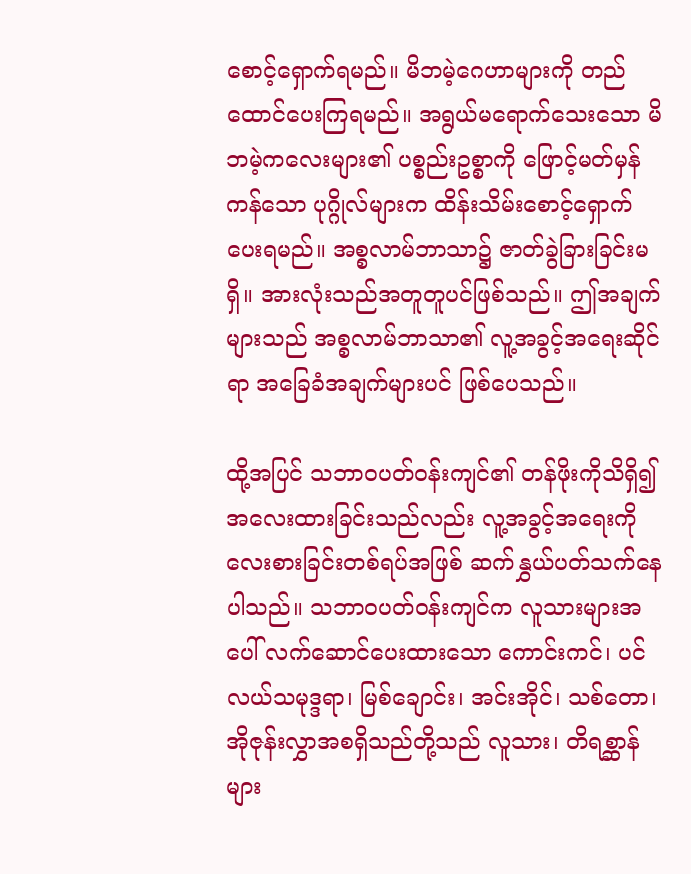စောင့်ရှောက်ရမည်။ မိဘမဲ့ဂေဟာများကို တည်ထောင်ပေးကြရမည်။ အရွယ်မရောက်သေးသော မိဘမဲ့ကလေးများ၏ ပစ္စည်းဥစ္စာကို ဖြောင့်မတ်မှန်ကန်သော ပုဂ္ဂိုလ်များက ထိန်းသိမ်းစောင့်ရှောက်ပေးရမည်။ အစ္စလာမ်ဘာသာ၌ ဇာတ်ခွဲခြားခြင်းမရှိ။ အားလုံးသည်အတူတူပင်ဖြစ်သည်။ ဤအချက်များသည် အစ္စလာမ်ဘာသာ၏ လူ့အခွင့်အရေးဆိုင်ရာ အခြေခံအချက်များပင် ဖြစ်ပေသည်။

ထို့အပြင် သဘာဝပတ်ဝန်းကျင်၏ တန်ဖိုးကိုသိရှိ၍ အလေးထားခြင်းသည်လည်း လူ့အခွင့်အရေးကို လေးစားခြင်းတစ်ရပ်အဖြစ် ဆက်နွှယ်ပတ်သက်နေပါသည်။ သဘာဝပတ်ဝန်းကျင်က လူသားများအပေါ် လက်ဆောင်ပေးထားသော ကောင်းကင်၊ ပင်လယ်သမုဒ္ဒရာ၊ မြစ်ချောင်း၊ အင်းအိုင်၊ သစ်တော၊ အိုဇုန်းလွှာအစရှိသည်တို့သည် လူသား၊ တိရစ္ဆာန်များ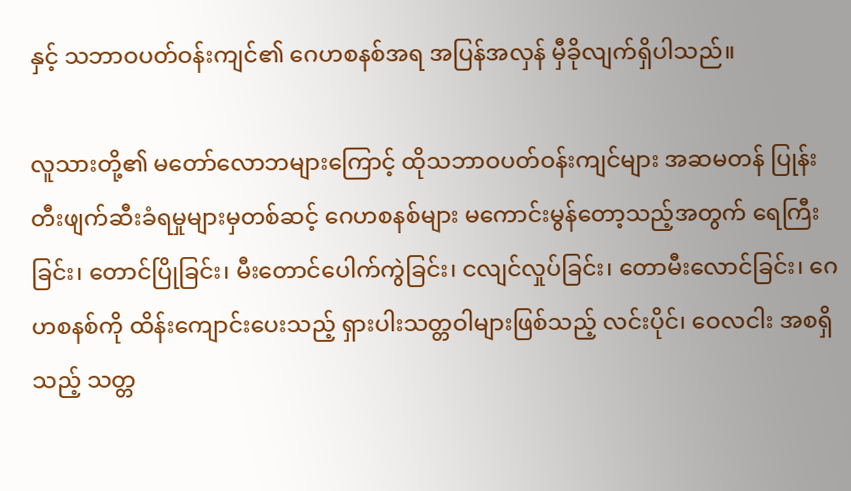နှင့် သဘာဝပတ်ဝန်းကျင်၏ ဂေဟစနစ်အရ အပြန်အလှန် မှီခိုလျက်ရှိပါသည်။

လူသားတို့၏ မတော်လောဘများကြောင့် ထိုသဘာဝပတ်ဝန်းကျင်များ အဆမတန် ပြုန်းတီးဖျက်ဆီးခံရမှုများမှတစ်ဆင့် ဂေဟစနစ်များ မကောင်းမွန်တော့သည့်အတွက် ရေကြီးခြင်း၊ တောင်ပြိုခြင်း၊ မီးတောင်ပေါက်ကွဲခြင်း၊ ငလျင်လှုပ်ခြင်း၊ တောမီးလောင်ခြင်း၊ ဂေဟစနစ်ကို ထိန်းကျောင်းပေးသည့် ရှားပါးသတ္တဝါများဖြစ်သည့် လင်းပိုင်၊ ဝေလငါး အစရှိသည့် သတ္တ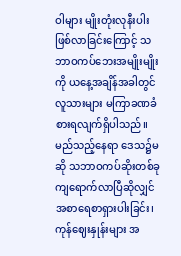ဝါများ မျိုးတုံးလုနီးပါးဖြစ်လာခြင်းကြောင့် သဘာဝကပ်ဘေးအမျိုးမျိုးကို ယနေ့အချိန်အခါတွင် လူသားများ မကြာခဏခံစားရလျက်ရှိပါသည်။ မည်သည့်နေရာ ဒေသ၌မဆို သဘာဝကပ်ဆိုးတစ်ခု ကျရောက်လာပြီဆိုလျှင် အစာရေစာရှားပါးခြင်း၊ ကုန်ဈေးနှုန်းများ အ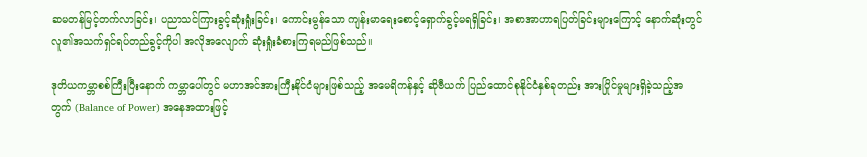ဆမတန်မြင့်တက်လာခြင်း၊ ပညာသင်ကြားခွင့်ဆုံးရှုံးခြင်း၊ ကောင်းမွန်သော ကျန်းမာရေးစောင့်ရှောက်ခွင့်မရရှိခြင်း၊ အစာအာဟာရပြတ်ခြင်းများကြောင့် နောက်ဆုံးတွင် လူ၏အသက်ရှင်ရပ်တည်ခွင့်ကိုပါ အလိုအလျောက် ဆုံးရှုံးခံစားကြရမည်ဖြစ်သည်။

ဒုတိယကမ္ဘာစစ်ကြီးပြီးနောက် ကမ္ဘာပေါ်တွင် မဟာအင်အားကြီးနိုင်ငံများဖြစ်သည့် အမေရိကန်နှင့် ဆိုဗီယက် ပြည်ထောင်စုနိုင်ငံနှစ်ခုတည်း အားပြိုင်မှုများရှိခဲ့သည့်အတွက် (Balance of Power) အနေအထားဖြင့်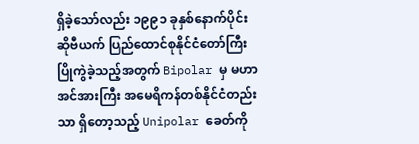ရှိခဲ့သော်လည်း ၁၉၉၁ ခုနှစ်နောက်ပိုင်း ဆိုဗီယက် ပြည်ထောင်စုနိုင်ငံတော်ကြီး ပြိုကွဲခဲ့သည့်အတွက် Bipolar မှ မဟာအင်အားကြီး အမေရိကန်တစ်နိုင်ငံတည်းသာ ရှိတော့သည့် Unipolar ခေတ်ကို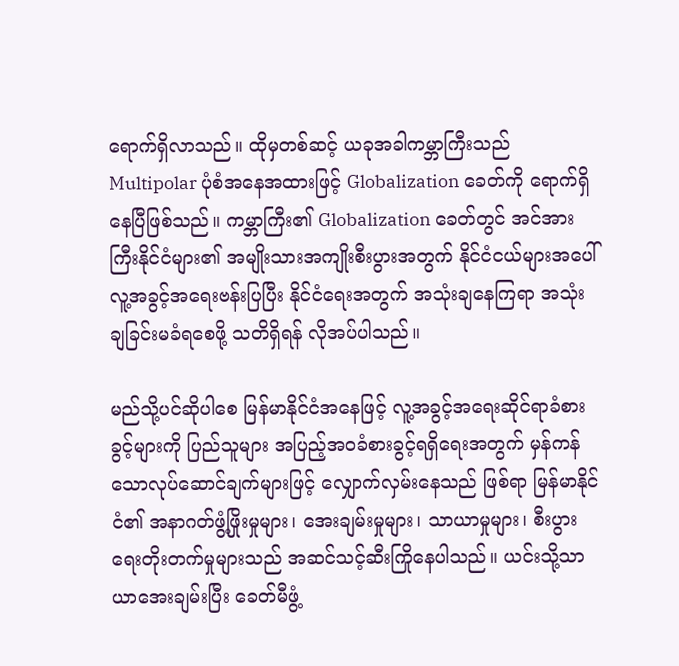ရောက်ရှိလာသည်။ ထိုမှတစ်ဆင့် ယခုအခါကမ္ဘာကြီးသည် Multipolar ပုံစံအနေအထားဖြင့် Globalization ခေတ်ကို ရောက်ရှိနေပြီဖြစ်သည်။ ကမ္ဘာကြီး၏ Globalization ခေတ်တွင် အင်အားကြီးနိုင်ငံများ၏ အမျိုးသားအကျိုးစီးပွားအတွက် နိုင်ငံငယ်များအပေါ် လူ့အခွင့်အရေးဗန်းပြပြီး နိုင်ငံရေးအတွက် အသုံးချနေကြရာ အသုံးချခြင်းမခံရစေဖို့ သတိရှိရန် လိုအပ်ပါသည်။

မည်သို့ပင်ဆိုပါစေ မြန်မာနိုင်ငံအနေဖြင့် လူ့အခွင့်အရေးဆိုင်ရာခံစားခွင့်များကို ပြည်သူများ အပြည့်အဝခံစားခွင့်ရရှိရေးအတွက် မှန်ကန်သောလုပ်ဆောင်ချက်များဖြင့် လျှောက်လှမ်းနေသည် ဖြစ်ရာ မြန်မာနိုင်ငံ၏ အနာဂတ်ဖွံ့ဖြိုးမှုများ၊ အေးချမ်းမှုများ၊ သာယာမှုများ၊ စီးပွားရေးတိုးတက်မှုများသည် အဆင်သင့်ဆီးကြိုနေပါသည်။ ယင်းသို့သာယာအေးချမ်းပြီး ခေတ်မီဖွံ့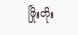ဖြိုးတိုး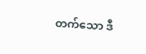တက်သော ဒီ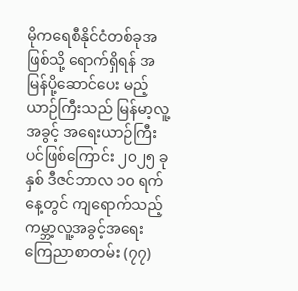မိုကရေစီနိုင်ငံတစ်ခုအဖြစ်သို့ ရောက်ရှိရန် အမြန်ပို့ဆောင်ပေး မည့်ယာဉ်ကြီးသည် မြန်မာ့လူ့အခွင့် အရေးယာဉ်ကြီးပင်ဖြစ်ကြောင်း ၂၀၂၅ ခုနှစ် ဒီဇင်ဘာလ ၁၀ ရက်နေ့တွင် ကျရောက်သည့် ကမ္ဘာ့လူ့အခွင့်အရေး ကြေညာစာတမ်း (၇၇)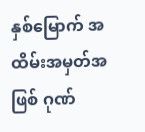နှစ်မြောက် အထိမ်းအမှတ်အဖြစ် ဂုဏ်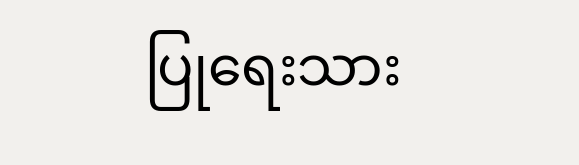ပြုရေးသား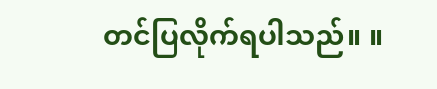တင်ပြလိုက်ရပါသည်။ ။